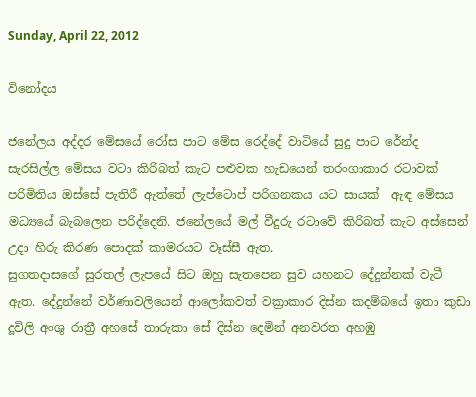Sunday, April 22, 2012

විනෝදය

ජනේලය අද්දර මේසයේ රෝස පාට මේස රෙද්දේ වාටියේ සුදු පාට රේන්ද සැරසිල්ල මේසය වටා කිරිබත් කැට පළුවක හැඩයෙන් තරංගාකාර රටාවක් පරිමිතිය ඔස්සේ පැතිරී ඇත්තේ ලැප්ටොප් පරිගනකය යට සායක්  ඇඳ මේසය මධ්‍යයේ බැබලෙන පරිද්දෙනි. ජනේලයේ මල් වීදුරු රටාවේ කිරිබත් කැට අස්සෙන් උදා හිරු කිරණ පොදක් කාමරයට වෑස්සී ඇත.
සුගතදාසගේ සුරතල් ලැපයේ සිට ඔහු සැතපෙන සුව යහනට දේදුන්නක් වැටී ඇත. දේදුන්නේ වර්ණාවලියෙන් ආලෝකවත් වක්‍රාකාර දිස්න කදම්බයේ ඉතා කුඩා දූවිලි අංශු රාත්‍රී අහසේ තාරුකා සේ දිස්න දෙමින් අනවරත අහඹු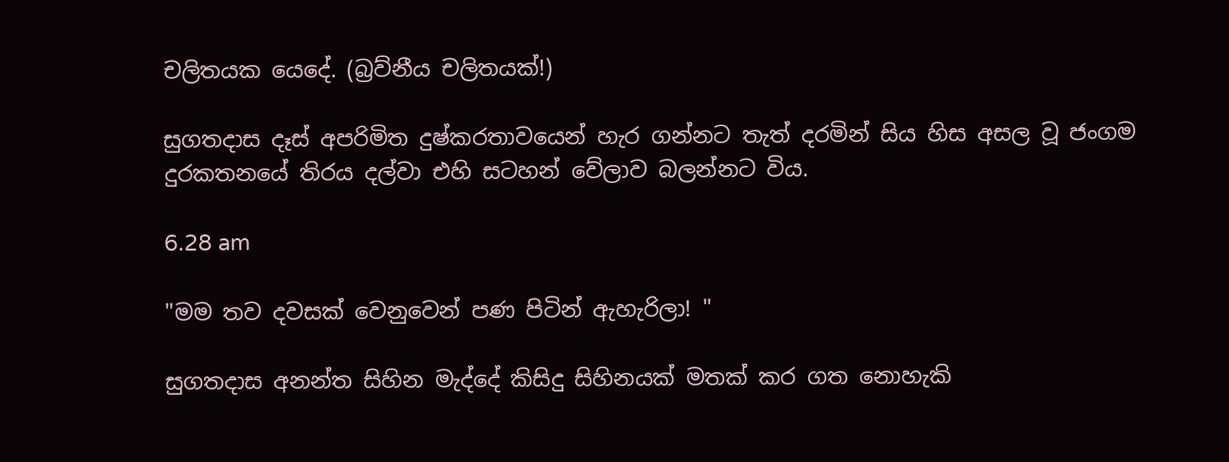චලිතයක යෙදේ. (බ්‍රව්නීය චලිතයක්!)

සුගතදාස දෑස් අපරිමිත දුෂ්කරතාවයෙන් හැර ගන්නට තැත් දරමින් සිය හිස අසල වූ ජංගම දුරකතනයේ තිරය දල්වා එහි සටහන් වේලාව බලන්නට විය.

6.28 am

"මම තව දවසක් වෙනුවෙන් පණ පිටින් ඇහැරිලා! "

සුගතදාස අනන්ත සිහින මැද්දේ කිසිදු සිහිනයක් මතක් කර ගත නොහැකි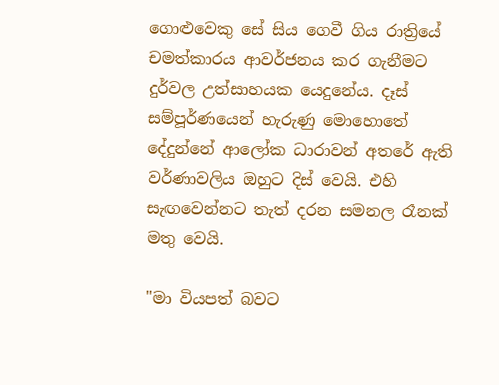ගොළුවෙකු සේ සිය ගෙවී ගිය රාත්‍රියේ චමත්කාරය ආවර්ජනය කර ගැනීමට දුර්වල උත්සාහයක යෙදුනේය. දෑස් සම්පූර්ණයෙන් හැරුණු මොහොතේ දේදුන්නේ ආලෝක ධාරාවන් අතරේ ඇති වර්ණාවලිය ඔහුට දිස් වෙයි. එහි සැඟවෙන්නට තැත් දරන සමනල රෑනක් මතු වෙයි.

"මා වියපත් බවට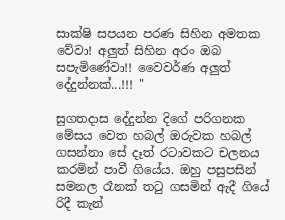සාක්ෂි සපයන පරණ සිහින අමතක වේවා! අලුත් සිහින අරං ඔබ සපැමිණේවා!! වෛවර්ණ අලුත් දේදුන්නක්...!!! "

සුගතදාස දේදුන්න දිගේ පරිගනක මේසය වෙත හබල් ඔරුවක හබල් ගසන්නා සේ දෑත් රටාවකට චලනය කරමින් පාවී ගියේය. ඔහු පසුපසින් සමනල රෑනක් තටු ගසමින් ඇදී ගියේ රිදී කැන්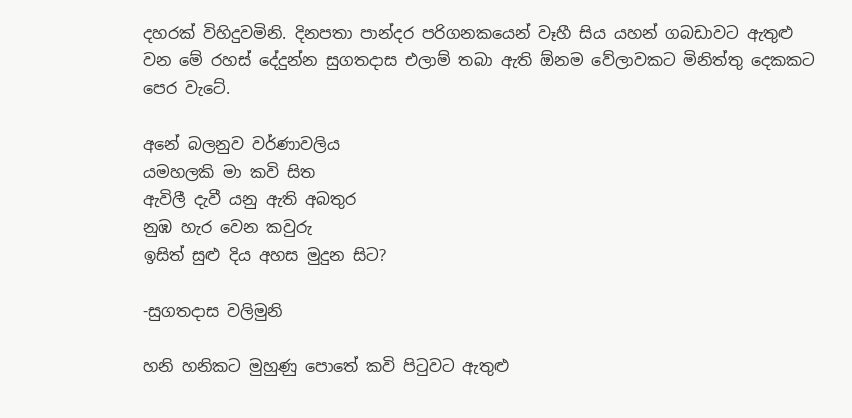දහරක් විහිදුවමිනි. දිනපතා පාන්දර පරිගනකයෙන් වෑහී සිය යහන් ගබඩාවට ඇතුළු වන මේ රහස් දේදුන්න සුගතදාස එලාම් තබා ඇති ඕනම වේලාවකට මිනිත්තු දෙකකට පෙර වැටේ.

අනේ බලනුව වර්ණාවලිය
යමහලකි මා කවි සිත
ඇවිලී දැවී යනු ඇති අබතුර
නුඹ හැර වෙන කවුරු
ඉසිත් සුළු දිය අහස මුදුන සිට?

-සුගතදාස වලිමුනි

හනි හනිකට මුහුණු පොතේ කවි පිටුවට ඇතුළු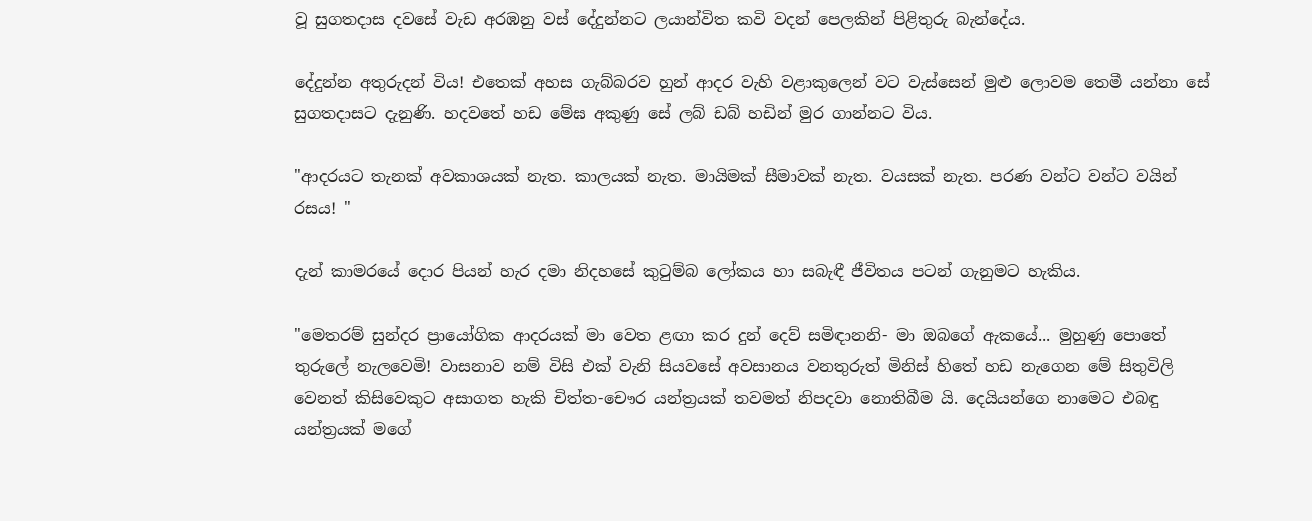වූ සුගතදාස දවසේ වැඩ අරඹනු වස් දේදුන්නට ලයාන්විත කවි වදන් පෙලකින් පිළිතුරු බැන්දේය.

දේදුන්න අතුරුදන් විය! එතෙක් අහස ගැබ්බරව හුන් ආදර වැහි වළාකුලෙන් වට වැස්සෙන් මුළු ලොවම තෙමී යන්නා සේ සුගතදාසට දැනුණි. හදවතේ හඩ මේඝ අකුණු සේ ලබ් ඩබ් හඩින් මුර ගාන්නට විය.

"ආදරයට තැනක් අවකාශයක් නැත. කාලයක් නැත. මායිමක් සීමාවක් නැත. වයසක් නැත. පරණ වන්ට වන්ට වයින් රසය! "

දැන් කාමරයේ දොර පියන් හැර දමා නිදහසේ කුටුම්බ ලෝකය හා සබැඳී ජීවිතය පටන් ගැනුමට හැකිය.

"මෙතරම් සුන්දර ප්‍රායෝගික ආදරයක් මා වෙත ළඟා කර දුන් දෙව් සමිඳානනි- මා ඔබගේ ඇකයේ... මුහුණු පොතේ තුරුලේ නැලවෙමි! වාසනාව නම් විසි එක් වැනි සියවසේ අවසානය වනතුරුත් මිනිස් හිතේ හඩ නැගෙන මේ සිතුවිලි වෙනත් කිසිවෙකුට අසාගත හැකි චිත්ත-චෞර යන්ත්‍රයක් තවමත් නිපදවා නොතිබීම යි. දෙයියන්ගෙ නාමෙට එබඳු යන්ත්‍රයක් මගේ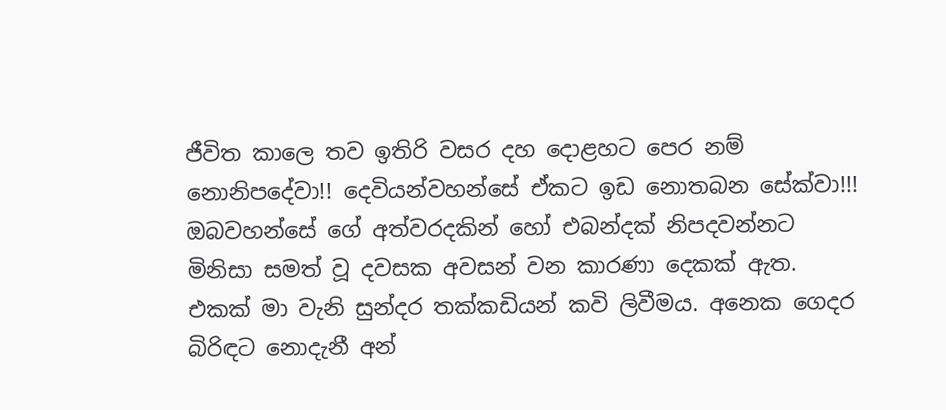ජීවිත කාලෙ තව ඉතිරි වසර දහ දොළහට පෙර නම් නොනිපදේවා!! දෙවියන්වහන්සේ ඒකට ඉඩ නොතබන සේක්වා!!! ඔබවහන්සේ ගේ අත්වරදකින් හෝ එබන්දක් නිපදවන්නට මිනිසා සමත් වූ දවසක අවසන් වන කාරණා දෙකක් ඇත. එකක් මා වැනි සුන්දර තක්කඩියන් කවි ලිවීමය. අනෙක ගෙදර බිරිඳට නොදැනී අන්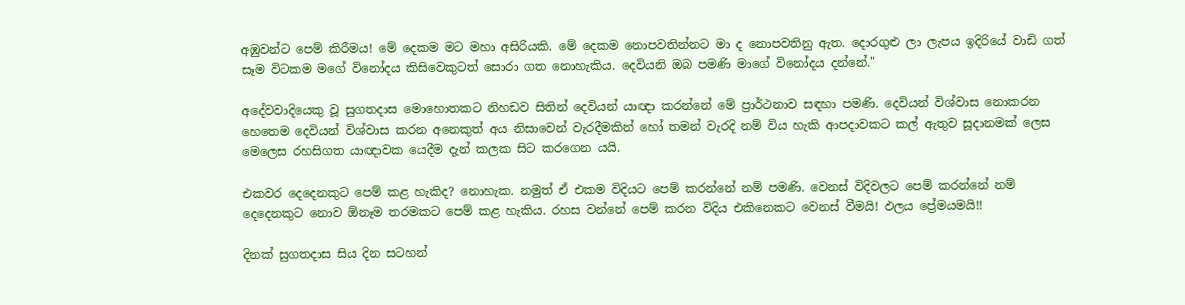අඹුවන්ට පෙම් කිරීමය! මේ දෙකම මට මහා අසිරියකි. මේ දෙකම නොපවතින්නට මා ද නොපවතිනු ඇත. දොරගුළු ලා ලැපය ඉදිරියේ වාඩි ගත් සෑම විටකම මගේ විනෝදය කිසිවෙකුටත් සොරා ගත නොහැකිය. දෙවියනි ඔබ පමණි මාගේ විනෝදය දන්නේ."

අදේවවාදියෙකු වූ සුගතදාස මොහොතකට නිහඩව සිතින් දෙවියන් යාඥා කරන්නේ මේ ප්‍රාර්ථනාව සඳහා පමණි. දෙවියන් විශ්වාස නොකරන හෙතෙම දෙවියන් විශ්වාස කරන අනෙකුත් අය නිසාවෙන් වැරදීමකින් හෝ තමන් වැරදි නම් විය හැකි ආපදාවකට කල් ඇතුව සූදානමක් ලෙස මෙලෙස රහසිගත යාඥාවක යෙදීම දැන් කලක සිට කරගෙන යයි.

එකවර දෙදෙනකුට පෙම් කළ හැකිද? නොහැක. නමුත් ඒ එකම විදියට පෙම් කරන්නේ නම් පමණි. වෙනස් විදිවලට පෙම් කරන්නේ නම් දෙදෙනකුට නොව ඕනෑම තරමකට පෙම් කළ හැකිය. රහස වන්නේ පෙම් කරන විදිය එකිනෙකට වෙනස් වීමයි! ඵලය ප්‍රේමයමයි!!

දිනක් සුගතදාස සිය දින සටහන්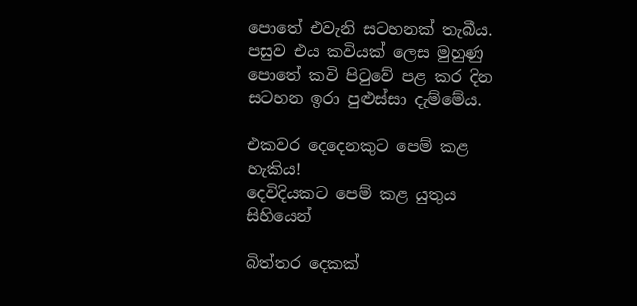පොතේ එවැනි සටහනක් තැබීය. පසුව එය කවියක් ලෙස මුහුණු පොතේ කවි පිටුවේ පළ කර දින සටහන ඉරා පුළුස්සා දැම්මේය.

එකවර දෙදෙනකුට පෙම් කළ හැකිය!
දෙවිදියකට පෙම් කළ යුතුය සිහියෙන්

බිත්තර දෙකක්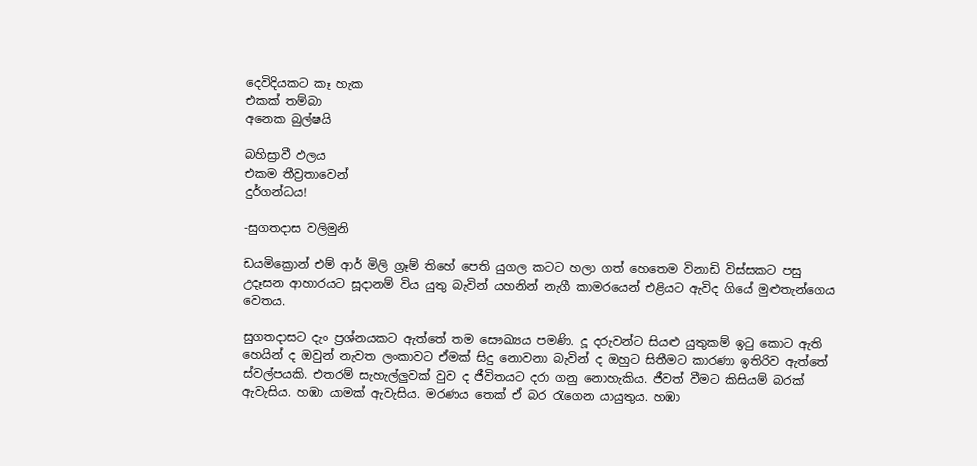දෙවිදියකට කෑ හැක
එකක් තම්බා
අනෙක බුල්ෂයි

බහිස්‍රාවී ඵලය
එකම තීව්‍රතාවෙන්
දුර්ගන්ධය!

-සුගතදාස වලිමුනි

ඩයමික්‍රොන් එම් ආර් මිලි ග්‍රෑම් තිහේ පෙති යුගල කටට හලා ගත් හෙතෙම විනාඩි විස්සකට පසු උදෑසන ආහාරයට සූදානම් විය යුතු බැවින් යහනින් නැගී කාමරයෙන් එළියට ඇවිද ගියේ මුළුතැන්ගෙය වෙතය.

සුගතදාසට දැං ප්‍රශ්නයකට ඇත්තේ තම සෞඛ්‍යය පමණි. දූ දරුවන්ට සියළු යුතුකම් ඉටු කොට ඇති හෙයින් ද ඔවුන් නැවත ලංකාවට ඒමක් සිදු නොවනා බැවින් ද ඔහුට සිතීමට කාරණා ඉතිරිව ඇත්තේ ස්වල්පයකි. එතරම් සැහැල්ලුවක් වුව ද ජීවිතයට දරා ගනු නොහැකිය. ජීවත් වීමට කිසියම් බරක් ඇවැසිය. හඹා යාමක් ඇවැසිය. මරණය තෙක් ඒ බර රැගෙන යායුතුය. හඹා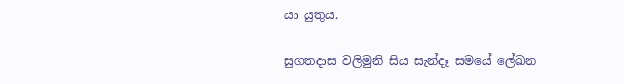යා යුතුය.

සුගතදාස වලිමුනි සිය සැන්දෑ සමයේ ලේඛන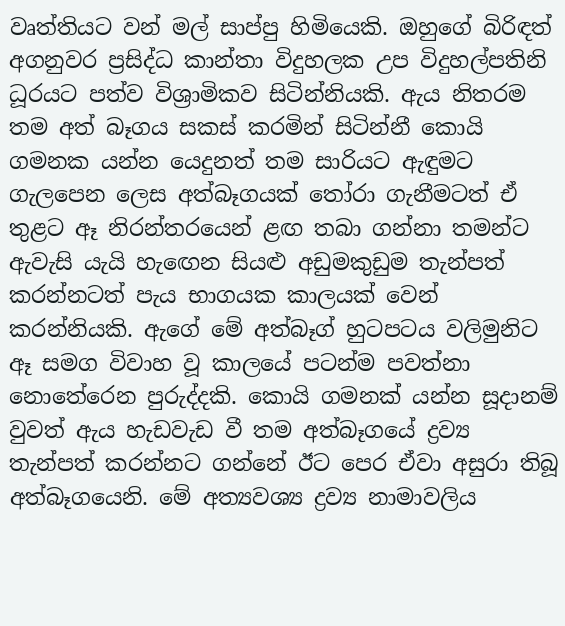වෘත්තියට වන් මල් සාප්පු හිමියෙකි. ඔහුගේ බිරිඳත් අගනුවර ප්‍රසිද්ධ කාන්තා විදුහලක උප විදුහල්පතිනි ධූරයට පත්ව විශ්‍රාමිකව සිටින්නියකි. ඇය නිතරම තම අත් බෑගය සකස් කරමින් සිටින්නී කොයි ගමනක යන්න යෙදුනත් තම සාරියට ඇඳුමට ගැලපෙන ලෙස අත්බෑගයක් තෝරා ගැනීමටත් ඒ තුළට ඈ නිරන්තරයෙන් ළඟ තබා ගන්නා තමන්ට ඇවැසි යැයි හැඟෙන සියළු අඩුමකුඩුම තැන්පත් කරන්නටත් පැය භාගයක කාලයක් වෙන් කරන්නියකි. ඇගේ මේ අත්බෑග් හුටපටය වලිමුනිට ඈ සමග විවාහ වූ කාලයේ පටන්ම පවත්නා නොතේරෙන පුරුද්දකි. කොයි ගමනක් යන්න සූදානම් වුවත් ඇය හැඩවැඩ වී තම අත්බෑගයේ ද්‍රව්‍ය තැන්පත් කරන්නට ගන්නේ ඊට පෙර ඒවා අසුරා තිබූ අත්බෑගයෙනි. මේ අත්‍යවශ්‍ය ද්‍රව්‍ය නාමාවලිය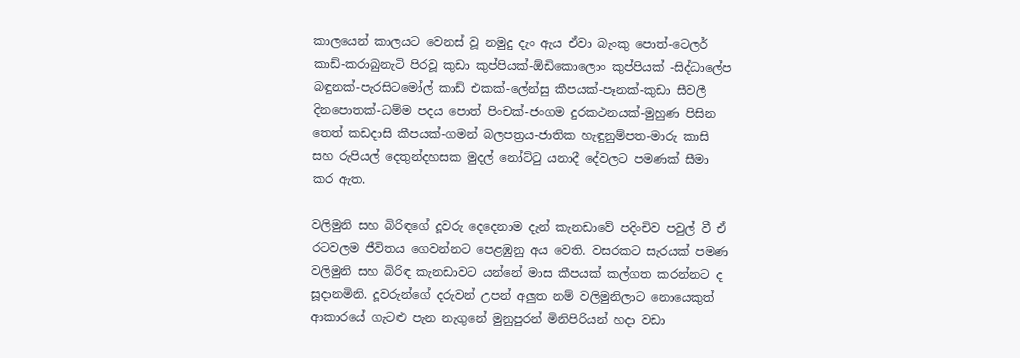කාලයෙන් කාලයට වෙනස් වූ නමුදු දැං ඇය ඒවා බැංකු පොත්-ටෙලර් කාඩ්-කරාබුනැටි පිරවූ කුඩා කුප්පියක්-ඕඩිකොලොං කුප්පියක් -සිද්ධාලේප බඳුනක්-පැරසිටමෝල් කාඩ් එකක්-ලේන්සු කීපයක්-පෑනක්-කුඩා සීවලී දිනපොතක්-ධම්ම පදය පොත් පිංචක්-ජංගම දුරකථනයක්-මුහුණ පිසින තෙත් කඩදාසි කීපයක්-ගමන් බලපත්‍රය-ජාතික හැඳුනුම්පත-මාරු කාසි සහ රුපියල් දෙතුන්දහසක මුදල් නෝට්ටු යනාදී දේවලට පමණක් සීමා කර ඇත.

වලිමුනි සහ බිරිඳගේ දූවරු දෙදෙනාම දැන් කැනඩාවේ පදිංචිව පවුල් වී ඒ රටවලම ජීවිතය ගෙවන්නට පෙළඹුනු අය වෙති. වසරකට සැරයක් පමණ වලිමුනි සහ බිරිඳ කැනඩාවට යන්නේ මාස කීපයක් කල්ගත කරන්නට ද සූදානමිනි. දූවරුන්ගේ දරුවන් උපන් අලුත නම් වලිමුනිලාට නොයෙකුත් ආකාරයේ ගැටළු පැන නැගුනේ මුනුපුරන් මිනිපිරියන් හදා වඩා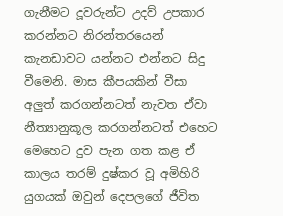ගැනීමට දූවරුන්ට උදව් උපකාර කරන්නට නිරන්තරයෙන් කැනඩාවට යන්නට එන්නට සිදු වීමෙනි. මාස කීපයකින් වීසා අලුත් කරගන්නටත් නැවත ඒවා නීත්‍යානුකූල කරගන්නටත් එහෙට මෙහෙට දුව පැන ගත කළ ඒ කාලය තරම් දුෂ්කර වූ අමිහිරි යුගයක් ඔවුන් දෙපලගේ ජීවිත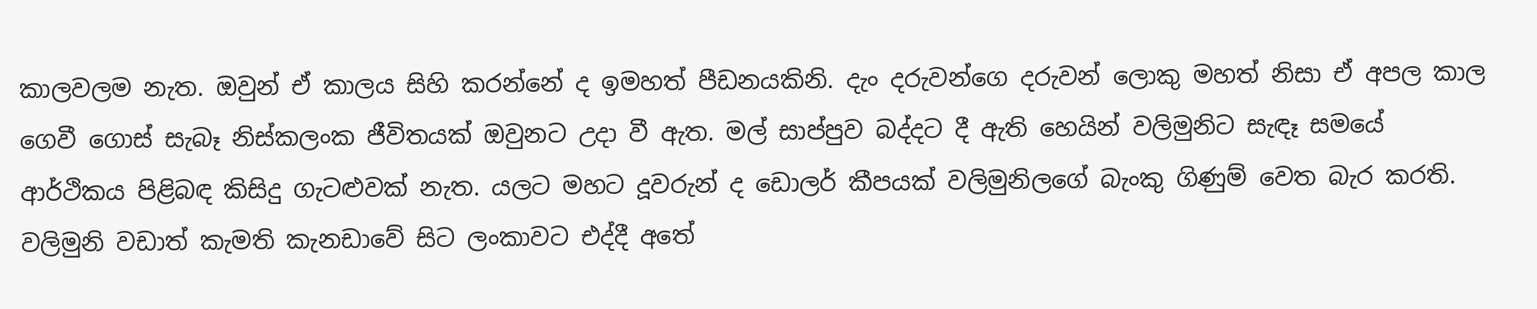කාලවලම නැත. ඔවුන් ඒ කාලය සිහි කරන්නේ ද ඉමහත් පීඩනයකිනි. දැං දරුවන්ගෙ දරුවන් ලොකු මහත් නිසා ඒ අපල කාල ගෙවී ගොස් සැබෑ නිස්කලංක ජීවිතයක් ඔවුනට උදා වී ඇත. මල් සාප්පුව බද්දට දී ඇති හෙයින් වලිමුනිට සැඳෑ සමයේ ආර්ථිකය පිළිබඳ කිසිදු ගැටළුවක් නැත. යලට මහට දූවරුන් ද ඩොලර් කීපයක් වලිමුනිලගේ බැංකු ගිණුම් වෙත බැර කරති. වලිමුනි වඩාත් කැමති කැනඩාවේ සිට ලංකාවට එද්දී අතේ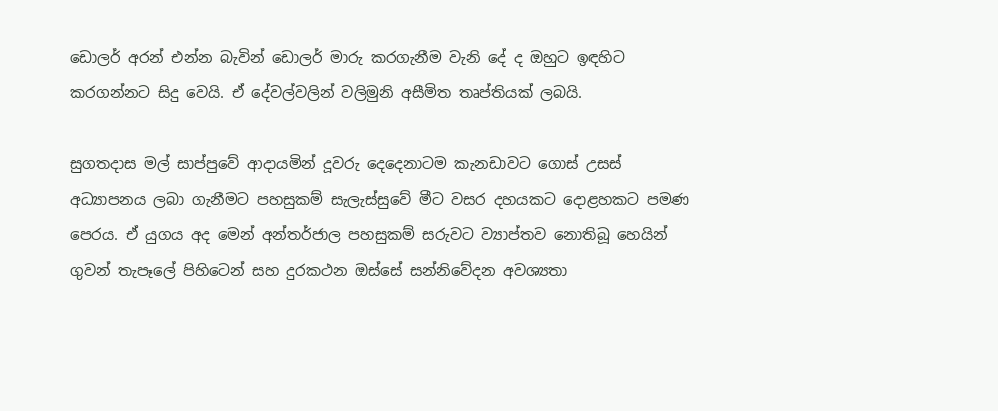ඩොලර් අරන් එන්න බැවින් ඩොලර් මාරු කරගැනීම වැනි දේ ද ඔහුට ඉඳහිට කරගන්නට සිදු වෙයි. ඒ දේවල්වලින් වලිමුනි අසීමිත තෘප්තියක් ලබයි.

සුගතදාස මල් සාප්පුවේ ආදායමින් දූවරු දෙදෙනාටම කැනඩාවට ගොස් උසස් අධ්‍යාපනය ලබා ගැනීමට පහසුකම් සැලැස්සුවේ මීට වසර දහයකට දොළහකට පමණ පෙරය. ඒ යුගය අද මෙන් අන්තර්ජාල පහසුකම් සරුවට ව්‍යාප්තව නොතිබූ හෙයින් ගුවන් තැපෑලේ පිහිටෙන් සහ දුරකථන ඔස්සේ සන්නිවේදන අවශ්‍යතා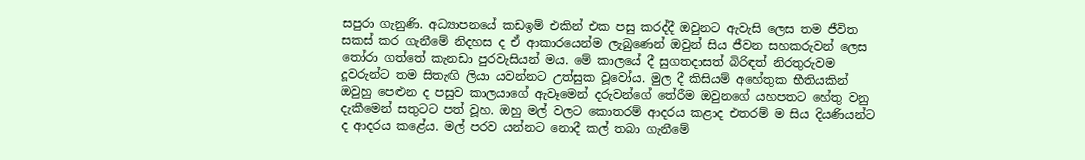සපුරා ගැනුණි. අධ්‍යාපනයේ කඩඉම් එකින් එක පසු කරද්දී ඔවුනට ඇවැසි ලෙස තම ජීවිත සකස් කර ගැනීමේ නිදහස ද ඒ ආකාරයෙන්ම ලැබුණෙන් ඔවුන් සිය ජීවන සහකරුවන් ලෙස තෝරා ගත්තේ කැනඩා පුරවැසියන් මය. මේ කාලයේ දී සුගතදාසත් බිරිඳත් නිරතුරුවම දූවරුන්ට තම සිතැඟි ලියා යවන්නට උත්සුක වූවෝය. මුල දී කිසියම් අහේතුක භීතියකින් ඔවුහු පෙළුන ද පසුව කාලයාගේ ඇවෑමෙන් දරුවන්ගේ තේරීම ඔවුනගේ යහපතට හේතු වනු දැකීමෙන් සතුටට පත් වූහ. ඔහු මල් වලට කොතරම් ආදරය කළාද එතරම් ම සිය දියණියන්ට ද ආදරය කළේය. මල් පරව යන්නට නොදී කල් තබා ගැනීමේ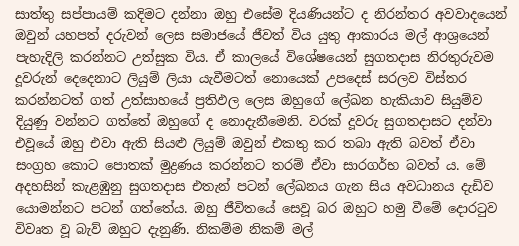සාත්තු සප්පායම් කදිමට දන්නා ඔහු එසේම දියණියන්ට ද නිරන්තර අවවාදයෙන් ඔවුන් යහපත් දරුවන් ලෙස සමාජයේ ජීවත් විය යුතු ආකාරය මල් ආශ්‍රයෙන් පැහැදිලි කරන්නට උත්සුක විය. ඒ කාලයේ විශේෂයෙන් සුගතදාස නිරතුරුවම දූවරුන් දෙදෙනාට ලියුම් ලියා යැවීමටත් නොයෙක් උපදෙස් සරලව විස්තර කරන්නටත් ගත් උත්සාහයේ ප්‍රතිඵල ලෙස ඔහුගේ ලේඛන හැකියාව සියුම්ව දියුණු වන්නට ගත්තේ ඔහුගේ ද නොදැනීමෙනි. වරක් දූවරු සුගතදාසට දන්වා එවූයේ ඔහු එවා ඇති සියළු ලියුම් ඔවුන් එකතු කර තබා ඇති බවත් ඒවා සංග්‍රහ කොට පොතක් මුද්‍රණය කරන්නට තරම් ඒවා සාරගර්භ බවත් ය. මේ අදහසින් කැළඹුනු සුගතදාස එතැන් පටන් ලේඛනය ගැන සිය අවධානය දැඩිව යොමන්නට පටන් ගත්තේය. ඔහු ජීවිතයේ සෙවූ බර ඔහුට හමු වීමේ දොරටුව විවෘත වූ බැව් ඔහුට දැනුණි. නිකම්ම නිකම් මල්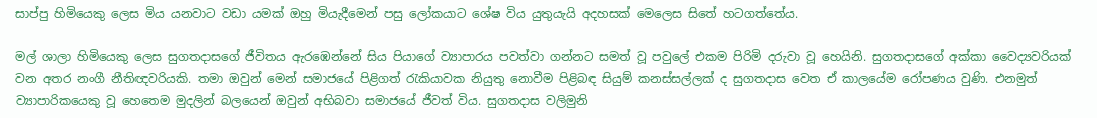සාප්පු හිමියෙකු ලෙස මිය යනවාට වඩා යමක් ඔහු මියැදීමෙන් පසු ලෝකයාට ශේෂ විය යුතුයැයි අදහසක් මෙලෙස සිතේ හටගත්තේය.

මල් ශාලා හිමියෙකු ලෙස සුගතදාසගේ ජීවිතය ඇරඹෙන්නේ සිය පියාගේ ව්‍යාපාරය පවත්වා ගන්නට සමත් වූ පවුලේ එකම පිරිමි දරුවා වූ හෙයිනි. සුගතදාසගේ අක්කා වෛද්‍යවරියක් වන අතර නංගී නීතිඥවරියකි. තමා ඔවුන් මෙන් සමාජයේ පිළිගත් රැකියාවක නියුතු නොවීම පිළිබඳ සියුම් කනස්සල්ලක් ද සුගතදාස වෙත ඒ කාලයේම රෝපණය වුණි. එනමුත් ව්‍යාපාරිකයෙකු වූ හෙතෙම මුදලින් බලයෙන් ඔවුන් අභිබවා සමාජයේ ජීවත් විය. සුගතදාස වලිමුනි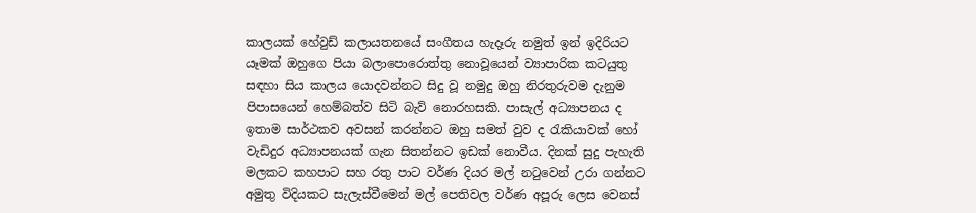කාලයක් හේවුඩ් කලායතනයේ සංගීතය හැදෑරු නමුත් ඉන් ඉදිරියට යෑමක් ඔහුගෙ පියා බලාපොරොත්තු නොවූයෙන් ව්‍යාපාරික කටයුතු සඳහා සිය කාලය යොදවන්නට සිදු වූ නමුදු ඔහු නිරතුරුවම දැනුම පිපාසයෙන් හෙම්බත්ව සිටි බැව් නොරහසකි. පාසැල් අධ්‍යාපනය ද ඉතාම සාර්ථකව අවසන් කරන්නට ඔහු සමත් වුව ද රැකියාවක් හෝ වැඩිදුර අධ්‍යාපනයක් ගැන සිතන්නට ඉඩක් නොවීය. දිනක් සුදු පැහැති මලකට කහපාට සහ රතු පාට වර්ණ දියර මල් නටුවෙන් උරා ගන්නට අමුතු විදියකට සැලැස්වීමෙන් මල් පෙතිවල වර්ණ අපූරු ලෙස වෙනස්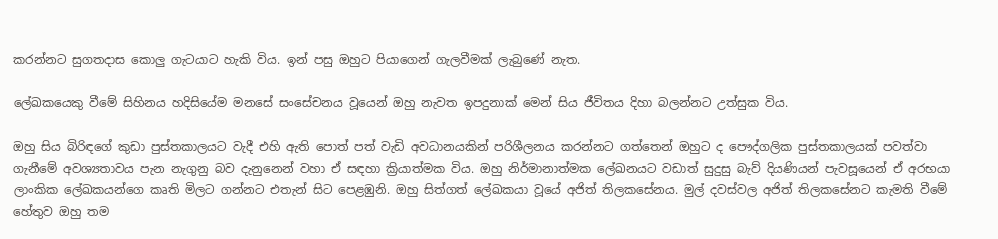කරන්නට සුගතදාස කොලු ගැටයාට හැකි විය. ඉන් පසු ඔහුට පියාගෙන් ගැලවීමක් ලැබුණේ නැත.

ලේඛකයෙකු වීමේ සිහිනය හදිසියේම මනසේ සංසේචනය වූයෙන් ඔහු නැවත ඉපදුනාක් මෙන් සිය ජීවිතය දිහා බලන්නට උත්සුක විය.

ඔහු සිය බිරිඳගේ කුඩා පුස්තකාලයට වැදී එහි ඇති පොත් පත් වැඩි අවධානයකින් පරිශීලනය කරන්නට ගත්තෙන් ඔහුට ද පෞද්ගලික පුස්තකාලයක් පවත්වා ගැනීමේ අවශ්‍යතාවය පැන නැගුනු බව දැනුනෙන් වහා ඒ සඳහා ක්‍රියාත්මක විය. ඔහු නිර්මානාත්මක ලේඛනයට වඩාත් සුදුසු බැව් දියණියන් පැවසූයෙන් ඒ අරභයා ලාංකික ලේඛකයන්ගෙ කෘති මිලට ගන්නට එතැන් සිට පෙළඹුනි. ඔහු සිත්ගත් ලේඛකයා වූයේ අජිත් තිලකසේනය. මුල් දවස්වල අජිත් තිලකසේනට කැමති වීමේ හේතුව ඔහු තම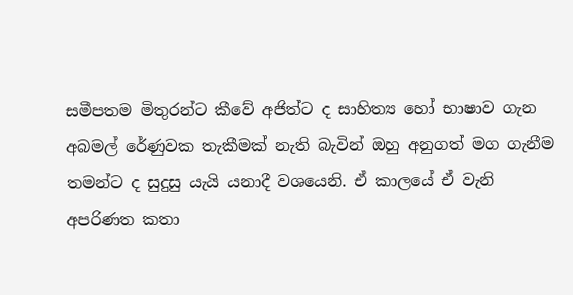සමීපතම මිතුරන්ට කීවේ අජිත්ට ද සාහිත්‍ය හෝ භාෂාව ගැන අබමල් රේණුවක තැකීමක් නැති බැවින් ඔහු අනුගත් මග ගැනීම තමන්ට ද සුදුසු යැයි යනාදී වශයෙනි. ඒ කාලයේ ඒ වැනි අපරිණත කතා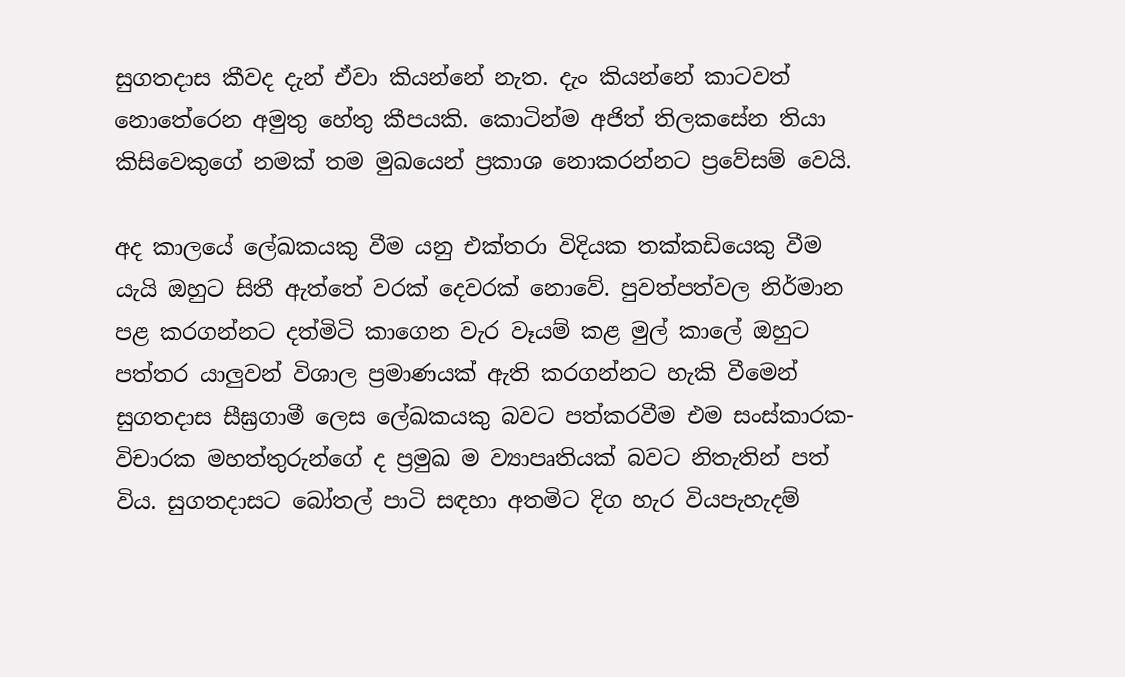සුගතදාස කීවද දැන් ඒවා කියන්නේ නැත. දැං කියන්නේ කාටවත් නොතේරෙන අමුතු හේතු කීපයකි. කොටින්ම අජිත් තිලකසේන තියා කිසිවෙකුගේ නමක් තම මුඛයෙන් ප්‍රකාශ නොකරන්නට ප්‍රවේසම් වෙයි.

අද කාලයේ ලේඛකයකු වීම යනු එක්තරා විදියක තක්කඩියෙකු වීම යැයි ඔහුට සිතී ඇත්තේ වරක් දෙවරක් නොවේ. පුවත්පත්වල නිර්මාන පළ කරගන්නට දත්මිටි කාගෙන වැර වෑයම් කළ මුල් කාලේ ඔහුට පත්තර යාලුවන් විශාල ප්‍රමාණයක් ඇති කරගන්නට හැකි වීමෙන් සුගතදාස සීඝ්‍රගාමී ලෙස ලේඛකයකු බවට පත්කරවීම එම සංස්කාරක-විචාරක මහත්තුරුන්ගේ ද ප්‍රමුඛ ම ව්‍යාපෘතියක් බවට නිතැතින් පත් විය. සුගතදාසට බෝතල් පාටි සඳහා අතමිට දිග හැර වියපැහැදම්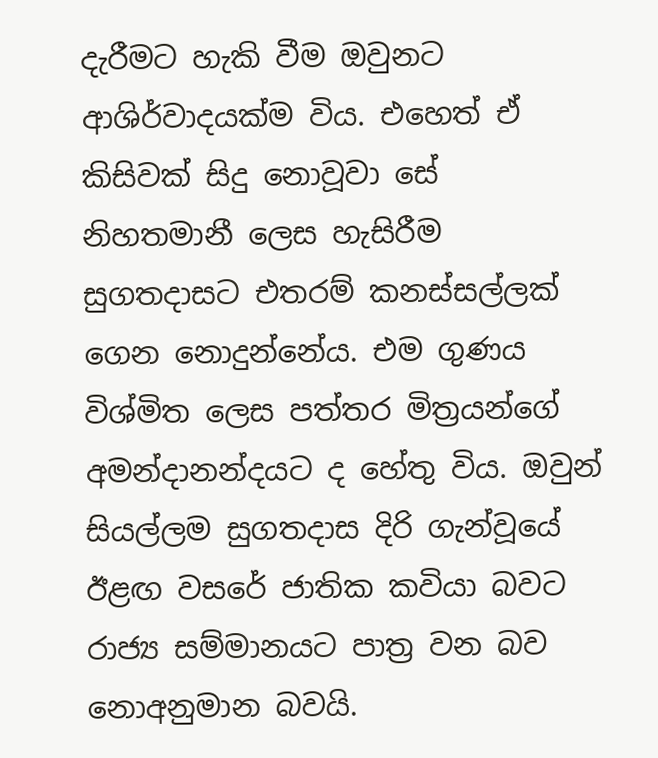දැරීමට හැකි වීම ඔවුනට ආශිර්වාදයක්ම විය. එහෙත් ඒ කිසිවක් සිදු නොවූවා සේ නිහතමානී ලෙස හැසිරීම සුගතදාසට එතරම් කනස්සල්ලක් ගෙන නොදුන්නේය. එම ගුණය විශ්මිත ලෙස පත්තර මිත්‍රයන්ගේ අමන්දානන්දයට ද හේතු විය. ඔවුන් සියල්ලම සුගතදාස දිරි ගැන්වූයේ ඊළඟ වසරේ ජාතික කවියා බවට රාජ්‍ය සම්මානයට පාත්‍ර වන බව නොඅනුමාන බවයි.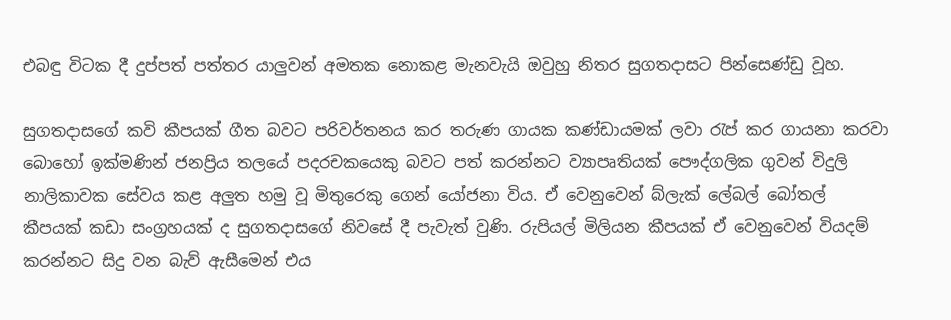එබඳු විටක දී දුප්පත් පත්තර යාලුවන් අමතක නොකළ මැනවැයි ඔවුහු නිතර සුගතදාසට පින්සෙණ්ඩු වූහ.

සුගතදාසගේ කවි කීපයක් ගීත බවට පරිවර්තනය කර තරුණ ගායක කණ්ඩායමක් ලවා රැප් කර ගායනා කරවා බොහෝ ඉක්මණින් ජනප්‍රිය තලයේ පදරචකයෙකු බවට පත් කරන්නට ව්‍යාපෘතියක් පෞද්ගලික ගුවන් විදුලි නාලිකාවක සේවය කළ අලුත හමු වූ මිතුරෙකු ගෙන් යෝජනා විය. ඒ වෙනුවෙන් බ්ලැක් ලේබල් බෝතල් කීපයක් කඩා සංග්‍රහයක් ද සුගතදාසගේ නිවසේ දී පැවැත් වුණි. රුපියල් මිලියන කීපයක් ඒ වෙනුවෙන් වියදම් කරන්නට සිදු වන බැව් ඇසීමෙන් එය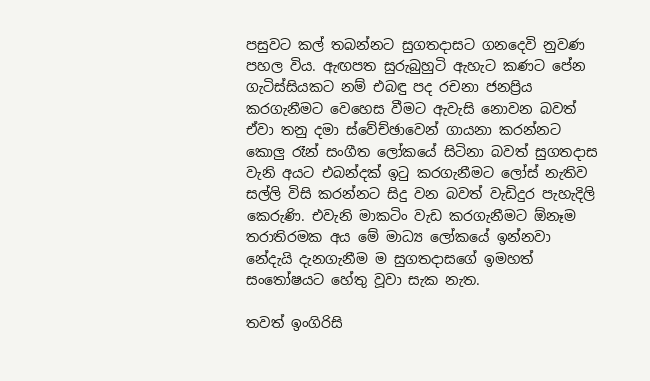පසුවට කල් තබන්නට සුගතදාසට ගනදෙවි නුවණ පහල විය. ඇඟපත සුරුබුහුටි ඇහැට කණට පේන ගැටිස්සියකට නම් එබඳු පද රචනා ජනප්‍රිය කරගැනීමට වෙහෙස වීමට ඇවැසි නොවන බවත් ඒවා තනු දමා ස්වේච්ඡාවෙන් ගායනා කරන්නට කොලු රෑන් සංගීත ලෝකයේ සිටිනා බවත් සුගතදාස වැනි අයට එබන්දක් ඉටු කරගැනීමට ලෝස් නැතිව සල්ලි විසි කරන්නට සිදු වන බවත් වැඩිදුර පැහැදිලි කෙරුණි. එවැනි මාකටිං වැඩ කරගැනීමට ඕනෑම තරාතිරමක අය මේ මාධ්‍ය ලෝකයේ ඉන්නවා නේදැයි දැනගැනීම ම සුගතදාසගේ ඉමහත් සංතෝෂයට හේතු වූවා සැක නැත.

තවත් ඉංගිරිසි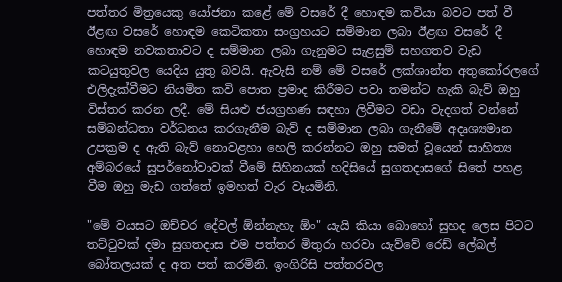පත්තර මිත්‍රයෙකු යෝජනා කළේ මේ වසරේ දී හොඳම කවියා බවට පත් වී ඊළඟ වසරේ හොඳම කෙටිකතා සංග්‍රහයට සම්මාන ලබා ඊළඟ වසරේ දී හොඳම නවකතාවට ද සම්මාන ලබා ගැනුමට සැළසුම් සහගතව වැඩ කටයුතුවල යෙදිය යුතු බවයි. ඇවැසි නම් මේ වසරේ ලක්ශාන්ත අතුකෝරලගේ එලිදැක්වීමට නියමිත කවි පොත ප්‍රමාද කිරීමට පවා තමන්ට හැකි බැව් ඔහු විස්තර කරන ලදී. මේ සියළු ජයග්‍රහණ සඳහා ලිවීමට වඩා වැදගත් වන්නේ සම්බන්ධතා වර්ධනය කරගැනීම බැව් ද සම්මාන ලබා ගැනීමේ අදෘශ්‍යමාන උපක්‍රම ද ඇති බැව් නොවළහා හෙලි කරන්නට ඔහු සමත් වූයෙන් සාහිත්‍ය අම්බරයේ සුපර්නෝවාවක් වීමේ සිහිනයක් හදිසියේ සුගතදාසගේ සිතේ පහළ වීම ඔහු මැඩ ගත්තේ ඉමහත් වැර වෑයමිනි.

"මේ වයසට ඔච්චර දේවල් ඕන්නැහැ ඕං" යැයි කියා බොහෝ සුහද ලෙස පිටට තට්ටුවක් දමා සුගතදාස එම පත්තර මිතුරා හරවා යැව්වේ රෙඩ් ලේබල් බෝතලයක් ද අත පත් කරමිනි. ඉංගිරිසි පත්තරවල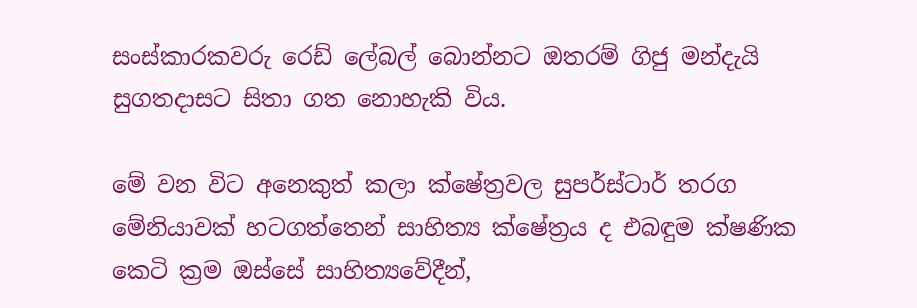සංස්කාරකවරු රෙඩ් ලේබල් බොන්නට ඔතරම් ගිජු මන්දැයි සුගතදාසට සිතා ගත නොහැකි විය.

මේ වන විට අනෙකුත් කලා ක්ෂේත්‍රවල සුපර්ස්ටාර් තරග මේනියාවක් හටගත්තෙන් සාහිත්‍ය ක්ෂේත්‍රය ද එබඳුම ක්ෂණික කෙටි ක්‍රම ඔස්සේ සාහිත්‍යවේදීන්,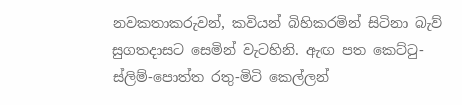නවකතාකරුවන්, කවියන් බිහිකරමින් සිටිනා බැව් සුගතදාසට සෙමින් වැටහිනි. ඇඟ පත කෙට්ටු-ස්ලිම්-පොත්ත රතු-මිටි කෙල්ලන්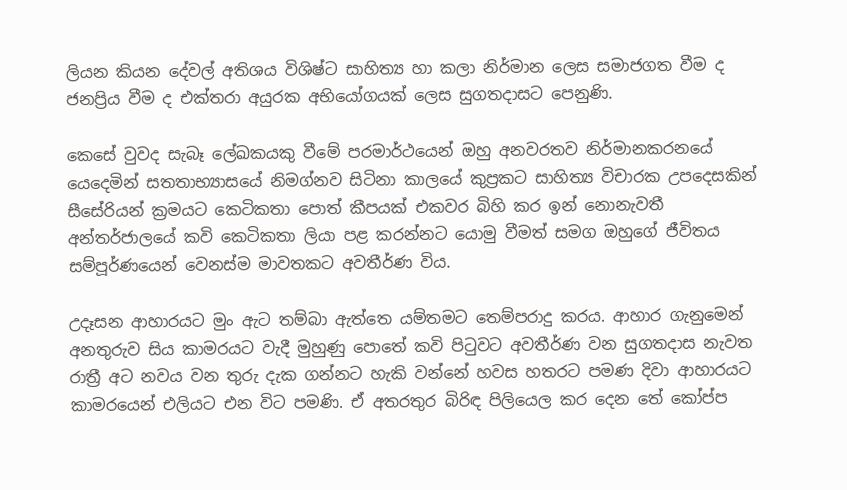ලියන කියන දේවල් අතිශය විශිෂ්ට සාහිත්‍ය හා කලා නිර්මාන ලෙස සමාජගත වීම ද ජනප්‍රිය වීම ද එක්තරා අයුරක අභියෝගයක් ලෙස සුගතදාසට පෙනුණි.

කෙසේ වුවද සැබෑ ලේඛකයකු වීමේ පරමාර්ථයෙන් ඔහු අනවරතව නිර්මානකරනයේ යෙදෙමින් සතතාභ්‍යාසයේ නිමග්නව සිටිනා කාලයේ කුප්‍රකට සාහිත්‍ය විචාරක උපදෙසකින් සීසේරියන් ක්‍රමයට කෙටිකතා පොත් කීපයක් එකවර බිහි කර ඉන් නොනැවතී අන්තර්ජාලයේ කවි කෙටිකතා ලියා පළ කරන්නට යොමු වීමත් සමග ඔහුගේ ජීවිතය සම්පූර්ණයෙන් වෙනස්ම මාවතකට අවතීර්ණ විය.

උදෑසන ආහාරයට මුං ඇට තම්බා ඇත්තෙ යම්තමට තෙම්පරාදු කරය. ආහාර ගැනුමෙන් අනතුරුව සිය කාමරයට වැදී මුහුණු පොතේ කවි පිටුවට අවතීර්ණ වන සුගතදාස නැවත රාත්‍රී අට නවය වන තුරු දැක ගන්නට හැකි වන්නේ හවස හතරට පමණ දිවා ආහාරයට කාමරයෙන් එලියට එන විට පමණි. ඒ අතරතුර බිරිඳ පිලියෙල කර දෙන තේ කෝප්ප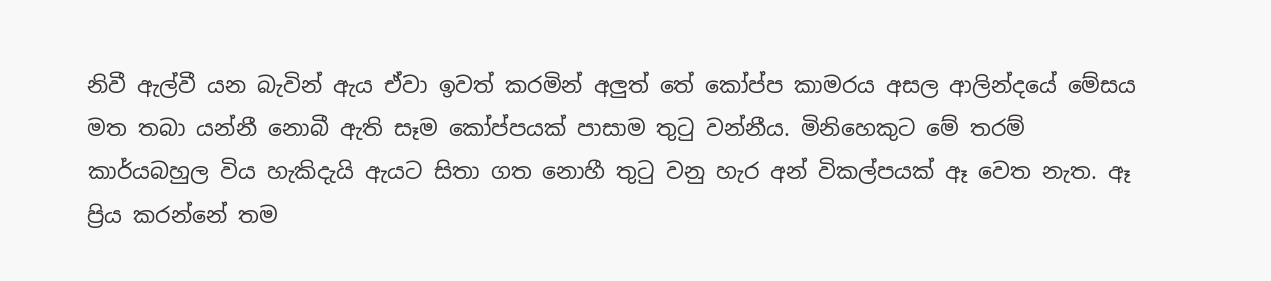නිවී ඇල්වී යන බැවින් ඇය ඒවා ඉවත් කරමින් අලුත් තේ කෝප්ප කාමරය අසල ආලින්දයේ මේසය මත තබා යන්නී නොබී ඇති සෑම කෝප්පයක් පාසාම තුටු වන්නීය. මිනිහෙකුට මේ තරම් කාර්යබහුල විය හැකිදැයි ඇයට සිතා ගත නොහී තුටු වනු හැර අන් විකල්පයක් ඈ වෙත නැත. ඈ ප්‍රිය කරන්නේ තම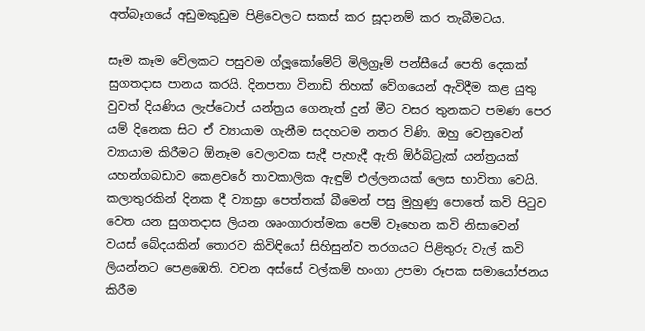අත්බෑගයේ අඩුමකුඩුම පිළිවෙලට සකස් කර සූදානම් කර තැබීමටය.

සෑම කෑම වේලකට පසුවම ග්ලූකෝමේට් මිලිග්‍රෑම් පන්සීයේ පෙති දෙකක් සුගතදාස පානය කරයි. දිනපතා විනාඩි තිහක් වේගයෙන් ඇවිදීම කළ යුතු වුවත් දියණිය ලැප්ටොප් යන්ත්‍රය ගෙනැත් දුන් මීට වසර තුනකට පමණ පෙර යම් දිනෙක සිට ඒ ව්‍යායාම ගැනීම සදහටම නතර විණි. ඔහු වෙනුවෙන් ව්‍යායාම කිරීමට ඕනෑම වෙලාවක සැදී පැහැදී ඇති ඕර්බිට්‍රැක් යන්ත්‍රයක් යහන්ගබඩාව කෙළවරේ තාවකාලික ඇඳුම් එල්ලනයක් ලෙස භාවිතා වෙයි. කලාතුරකින් දිනක දී ව්‍යාඝ්‍රා පෙත්තක් බීමෙන් පසු මුහුණු පොතේ කවි පිටුව වෙත යන සුගතදාස ලියන ශෘංගාරාත්මක පෙම් වෑහෙන කවි නිසාවෙන් වයස් බේදයකින් තොරව කිවිඳියෝ සිහිසුන්ව තරගයට පිළිතුරු වැල් කවි ලියන්නට පෙළඹෙති. වචන අස්සේ වල්කම් හංගා උපමා රූපක සමායෝජනය කිරීම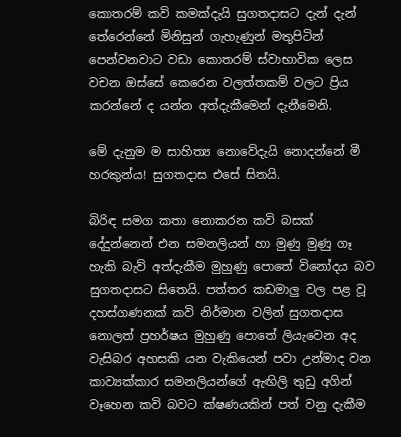කොතරම් කවි කමක්දැයි සුගතදාසට දැන් දැන් තේරෙන්නේ මිනිසුන් ගැහැණුන් මතුපිටින් පෙන්වනවාට වඩා කොතරම් ස්වාභාවික ලෙස වචන ඔස්සේ කෙරෙන වලත්තකම් වලට ප්‍රිය කරන්නේ ද යන්න අත්දැකීමෙන් දැනීමෙනි.

මේ දැනුම ම සාහිත්‍ය නොවේදැයි නොදන්නේ මී හරකුන්ය! සුගතදාස එසේ සිතයි.

බිරිඳ සමග කතා නොකරන කවි බසක් දේදුන්නෙන් එන සමනලියන් හා මුණු මුණු ගෑ හැකි බැව් අත්දැකීම මුහුණු පොතේ විනෝදය බව සුගතදාසට සිතෙයි. පත්තර කඩමාලු වල පළ වූ දහස්ගණනක් කවි නිර්මාන වලින් සුගතදාස නොලත් ප්‍රහර්ෂය මුහුණු පොතේ ලියැවෙන අද වැසිබර අහසකි යන වැකියෙන් පවා උන්මාද වන කාව්‍යක්කාර සමනලියන්ගේ ඇඟිලි තුඩු අගින් වෑහෙන කවි බවට ක්ෂණයකින් පත් වනු දැකීම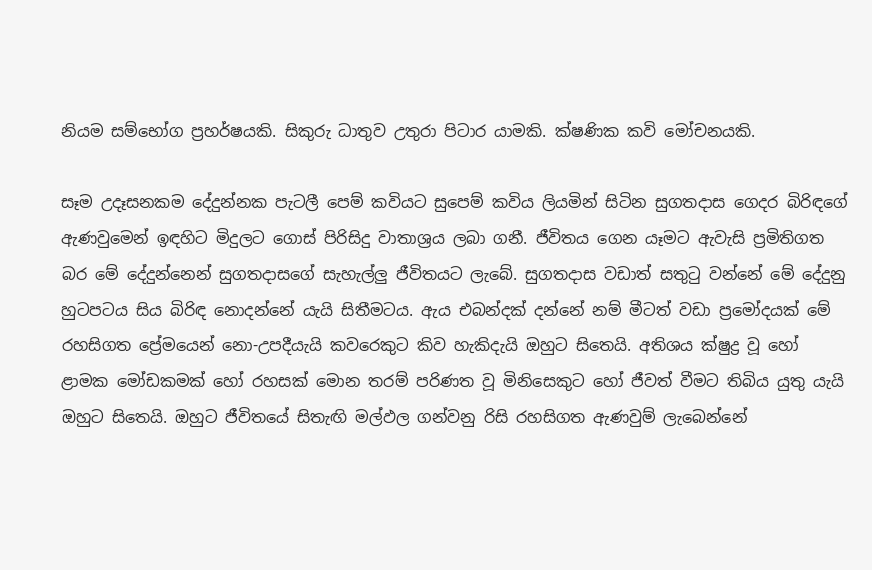නියම සම්භෝග ප්‍රහර්ෂයකි. සිකුරු ධාතුව උතුරා පිටාර යාමකි. ක්ෂණික කවි මෝචනයකි.

සෑම උදෑසනකම දේදුන්නක පැටලී පෙම් කවියට සුපෙම් කවිය ලියමින් සිටින සුගතදාස ගෙදර බිරිඳගේ ඇණවුමෙන් ඉඳහිට මිදුලට ගොස් පිරිසිදු වාතාශ්‍රය ලබා ගනී. ජීවිතය ගෙන යෑමට ඇවැසි ප්‍රමිතිගත බර මේ දේදුන්නෙන් සුගතදාසගේ සැහැල්ලු ජීවිතයට ලැබේ. සුගතදාස වඩාත් සතුටු වන්නේ මේ දේදුනු හුටපටය සිය බිරිඳ නොදන්නේ යැයි සිතීමටය. ඇය එබන්දක් දන්නේ නම් මීටත් වඩා ප්‍රමෝදයක් මේ රහසිගත ප්‍රේමයෙන් නො-උපදීයැයි කවරෙකුට කිව හැකිදැයි ඔහුට සිතෙයි. අතිශය ක්ෂුද්‍ර වූ හෝ ළාමක මෝඩකමක් හෝ රහසක් මොන තරම් පරිණත වූ මිනිසෙකුට හෝ ජීවත් වීමට තිබිය යුතු යැයි ඔහුට සිතෙයි. ඔහුට ජීවිතයේ සිතැඟි මල්ඵල ගන්වනු රිසි රහසිගත ඇණවුම් ලැබෙන්නේ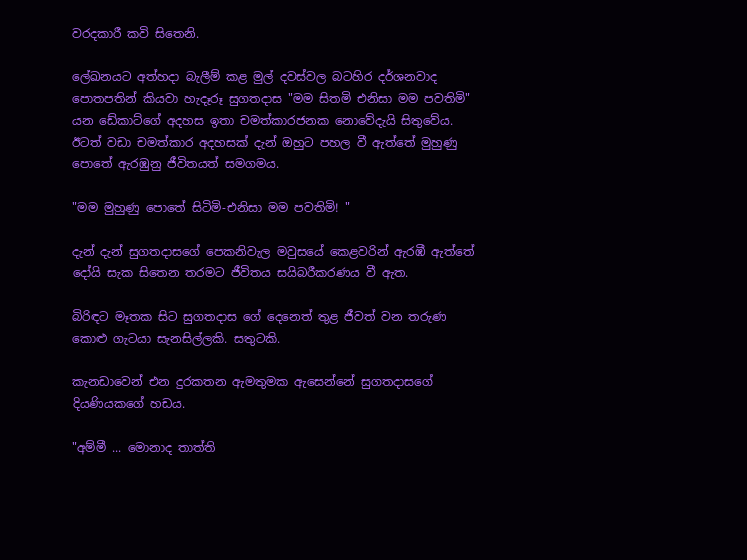වරදකාරී කවි සිතෙනි.

ලේඛනයට අත්හදා බැලීම් කළ මුල් දවස්වල බටහිර දර්ශනවාද පොතපතින් කියවා හැදෑරූ සුගතදාස "මම සිතමි එනිසා මම පවතිමි" යන ඩේකාට්ගේ අදහස ඉතා චමත්කාරජනක නොවේදැයි සිතුවේය. ඊටත් වඩා චමත්කාර අදහසක් දැන් ඔහුට පහල වී ඇත්තේ මුහුණු පොතේ ඇරඹුනු ජීවිතයත් සමගමය.

"මම මුහුණු පොතේ සිටිමි-එනිසා මම පවතිමි! "

දැන් දැන් සුගතදාසගේ පෙකනිවැල මවුසයේ කෙළවරින් ඇරඹී ඇත්තේ දෝයි සැක සිතෙන තරමට ජීවිතය සයිබරීකරණය වී ඇත.

බිරිඳට මෑතක සිට සුගතදාස ගේ දෙනෙත් තුළ ජීවත් වන තරුණ කොළු ගැටයා සැනසිල්ලකි. සතුටකි.

කැනඩාවෙන් එන දුරකතන ඇමතුමක ඇසෙන්නේ සුගතදාසගේ දියණියකගේ හඩය.

"අම්මී ... මොනාද තාත්ති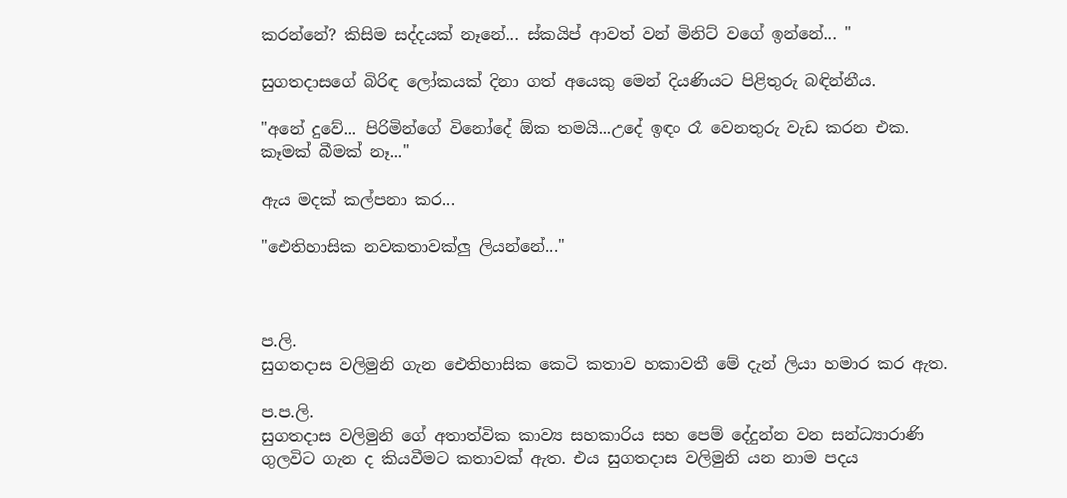කරන්නේ? කිසිම සද්දයක් නෑනේ... ස්කයිප් ආවත් වන් මිනිට් වගේ ඉන්නේ... "

සුගතදාසගේ බිරිඳ ලෝකයක් දිනා ගත් අයෙකු මෙන් දියණියට පිළිතුරු බඳින්නීය.

"අනේ දුවේ... පිරිමින්ගේ විනෝදේ ඕක තමයි...උදේ ඉඳං රෑ වෙනතුරු වැඩ කරන එක. කෑමක් බීමක් නෑ..."

ඇය මදක් කල්පනා කර...

"ඓතිහාසික නවකතාවක්ලු ලියන්නේ..."



ප.ලි.
සුගතදාස වලිමුනි ගැන ඓතිහාසික කෙටි කතාව හකාවතී මේ දැන් ලියා හමාර කර ඇත.

ප.ප.ලි.
සුගතදාස වලිමුනි ගේ අතාත්වික කාව්‍ය සහකාරිය සහ පෙම් දේදුන්න වන සන්ධ්‍යාරාණි ගුලවිට ගැන ද කියවීමට කතාවක් ඇත. එය සුගතදාස වලිමුනි යන නාම පදය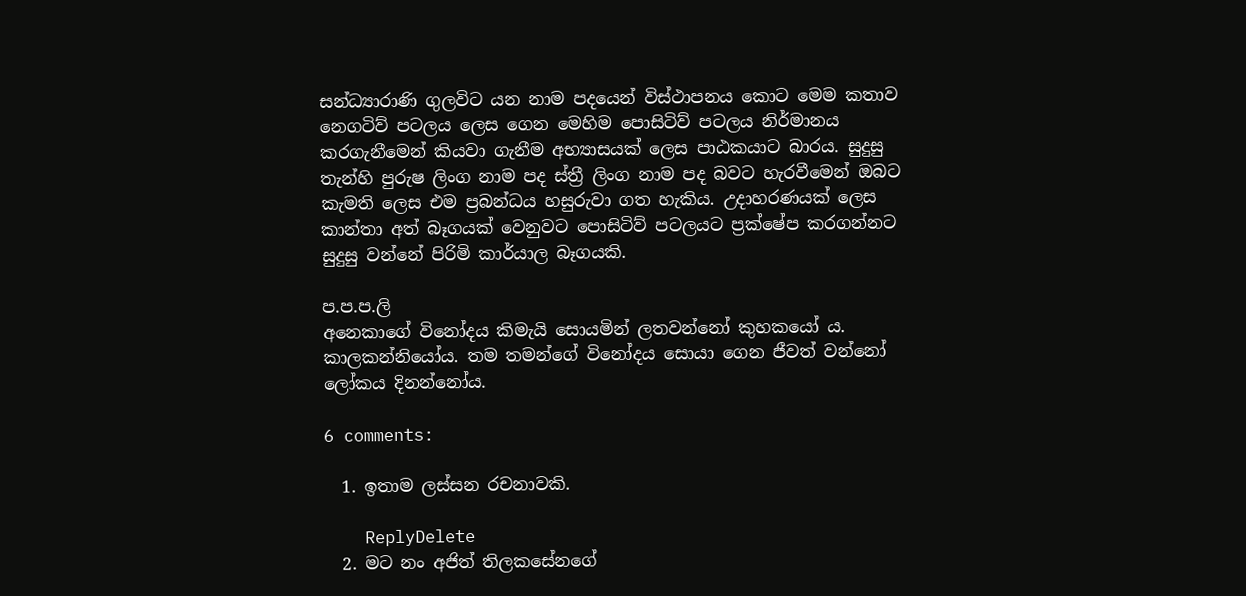සන්ධ්‍යාරාණි ගුලවිට යන නාම පදයෙන් විස්ථාපනය කොට මෙම කතාව නෙගටිව් පටලය ලෙස ගෙන මෙහිම පොසිටිව් පටලය නිර්මානය කරගැනීමෙන් කියවා ගැනීම අභ්‍යාසයක් ලෙස පාඨකයාට බාරය. සුදුසු තැන්හි පුරුෂ ලිංග නාම පද ස්ත්‍රී ලිංග නාම පද බවට හැරවීමෙන් ඔබට කැමති ලෙස එම ප්‍රබන්ධය හසුරුවා ගත හැකිය. උදාහරණයක් ලෙස කාන්තා අත් බෑගයක් වෙනුවට පොසිටිව් පටලයට ප්‍රක්ෂේප කරගන්නට සුදුසු වන්නේ පිරිමි කාර්යාල බෑගයකි.

ප.ප.ප.ලි
අනෙකාගේ විනෝදය කිමැයි සොයමින් ලතවන්නෝ කුහකයෝ ය. කාලකන්නියෝය. තම තමන්ගේ විනෝදය සොයා ගෙන ජීවත් වන්නෝ ලෝකය දිනන්නෝය.

6 comments:

  1. ඉතාම ලස්සන රචනාවකි.

    ReplyDelete
  2. මට නං අජිත් තිලකසේනගේ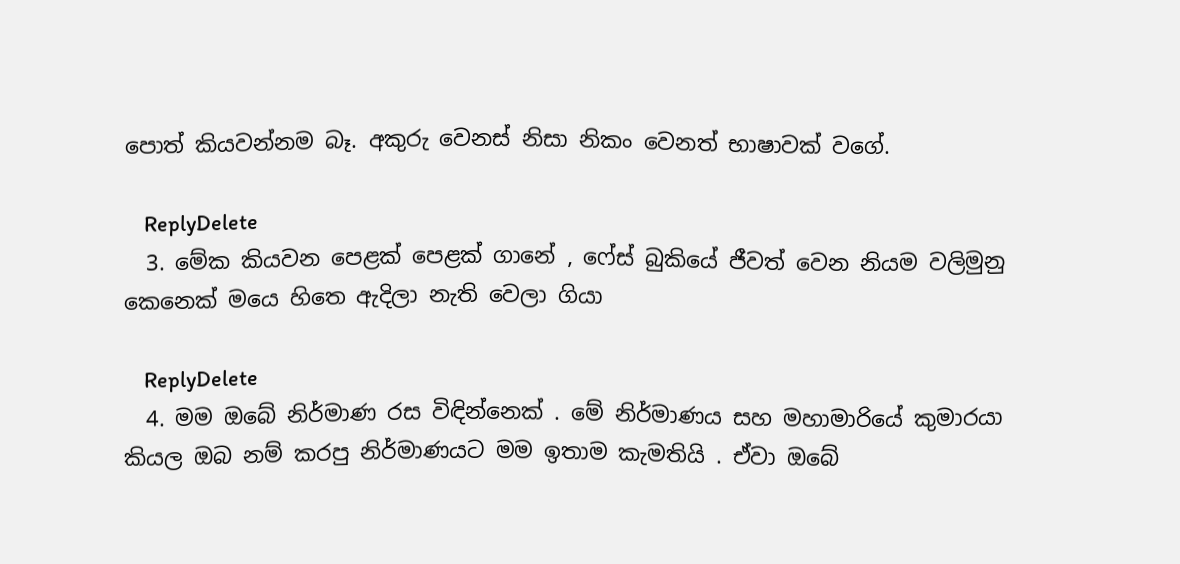පොත් කියවන්නම බෑ. අකුරු වෙනස් නිසා නිකං වෙනත් භාෂාවක් වගේ.

    ReplyDelete
  3. මේක කියවන පෙළක් පෙළක් ගානේ , ෆේස් බුකියේ ජීවත් වෙන නියම වලිමුනු කෙනෙක් මයෙ හිතෙ ඇදිලා නැති වෙලා ගියා

    ReplyDelete
  4. මම ඔබේ නිර්මාණ රස විඳින්නෙක් . මේ නිර්මාණය සහ මහාමාරියේ කුමාරයා කියල ඔබ නම් කරපු නිර්මාණයට මම ඉතාම කැමතියි . ඒවා ඔබේ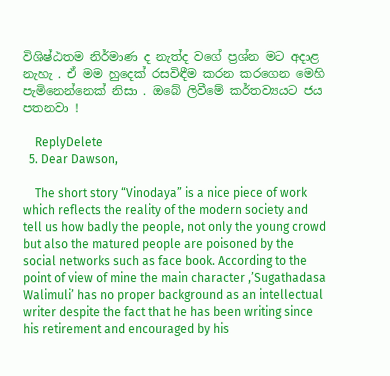විශිෂ්ඨතම නිර්මාණ ද නැත්ද වගේ ප්‍රශ්න මට අදාළ නැහැ . ඒ මම හුදෙක් රසවිඳීම කරන කරගෙන මෙහි පැමිනෙන්නෙක් නිසා . ඔබේ ලිවීමේ කර්තව්‍යයට ජය පතනවා !

    ReplyDelete
  5. Dear Dawson,

    The short story “Vinodaya” is a nice piece of work which reflects the reality of the modern society and tell us how badly the people, not only the young crowd but also the matured people are poisoned by the social networks such as face book. According to the point of view of mine the main character ,’Sugathadasa Walimuli’ has no proper background as an intellectual writer despite the fact that he has been writing since his retirement and encouraged by his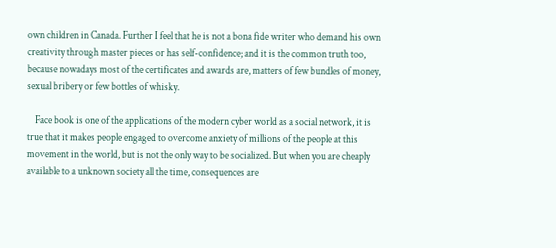own children in Canada. Further I feel that he is not a bona fide writer who demand his own creativity through master pieces or has self-confidence; and it is the common truth too, because nowadays most of the certificates and awards are, matters of few bundles of money, sexual bribery or few bottles of whisky.

    Face book is one of the applications of the modern cyber world as a social network, it is true that it makes people engaged to overcome anxiety of millions of the people at this movement in the world, but is not the only way to be socialized. But when you are cheaply available to a unknown society all the time, consequences are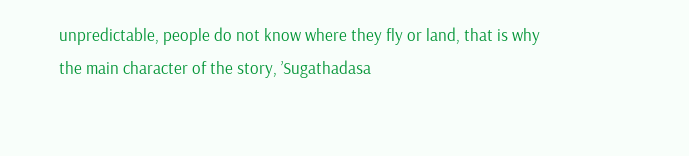unpredictable, people do not know where they fly or land, that is why the main character of the story, ’Sugathadasa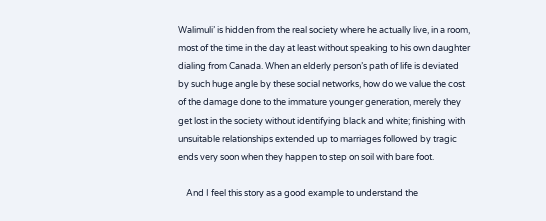Walimuli’ is hidden from the real society where he actually live, in a room, most of the time in the day at least without speaking to his own daughter dialing from Canada. When an elderly person’s path of life is deviated by such huge angle by these social networks, how do we value the cost of the damage done to the immature younger generation, merely they get lost in the society without identifying black and white; finishing with unsuitable relationships extended up to marriages followed by tragic ends very soon when they happen to step on soil with bare foot.

    And I feel this story as a good example to understand the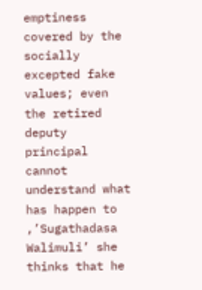emptiness covered by the socially excepted fake values; even the retired deputy principal cannot understand what has happen to ,’Sugathadasa Walimuli’ she thinks that he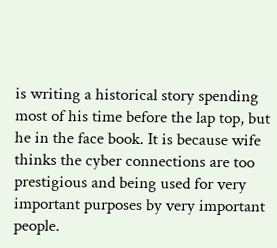is writing a historical story spending most of his time before the lap top, but he in the face book. It is because wife thinks the cyber connections are too prestigious and being used for very important purposes by very important people.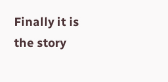Finally it is the story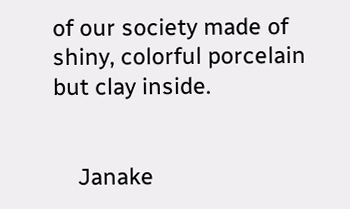of our society made of shiny, colorful porcelain but clay inside.


    Janake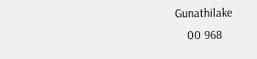Gunathilake
    00 968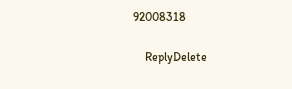92008318

    ReplyDelete